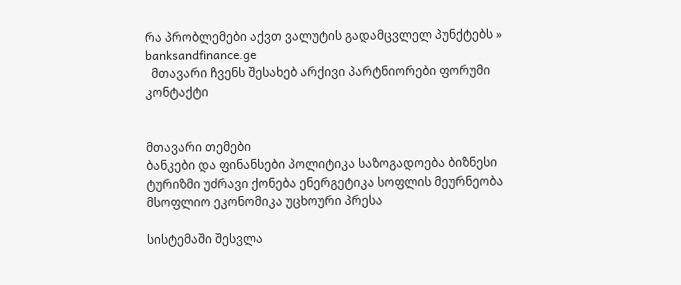რა პრობლემები აქვთ ვალუტის გადამცვლელ პუნქტებს » banksandfinance.ge
  მთავარი ჩვენს შესახებ არქივი პარტნიორები ფორუმი კონტაქტი


მთავარი თემები
ბანკები და ფინანსები პოლიტიკა საზოგადოება ბიზნესი ტურიზმი უძრავი ქონება ენერგეტიკა სოფლის მეურნეობა მსოფლიო ეკონომიკა უცხოური პრესა

სისტემაში შესვლა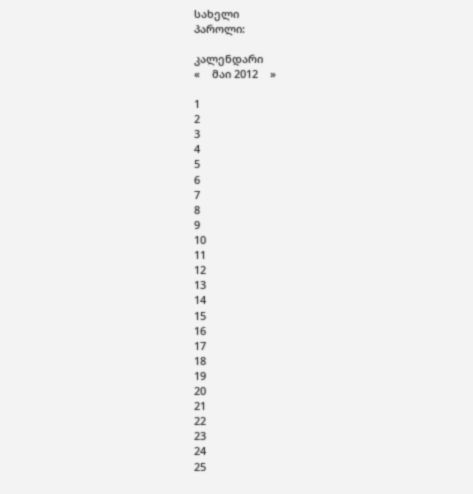სახელი
პაროლი:

კალენდარი
«    მაი 2012    »

1
2
3
4
5
6
7
8
9
10
11
12
13
14
15
16
17
18
19
20
21
22
23
24
25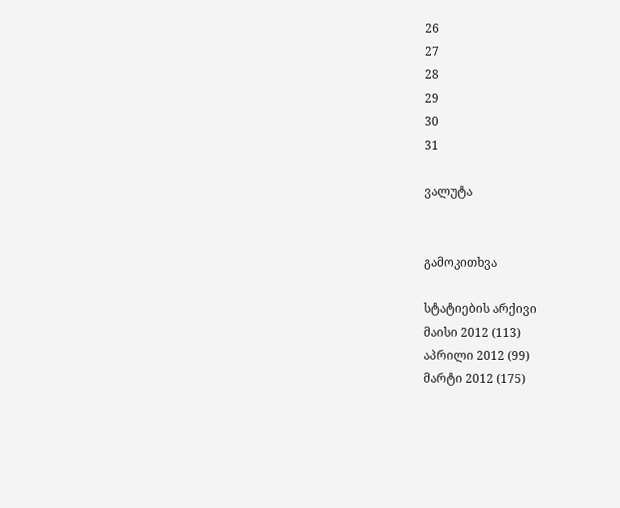26
27
28
29
30
31

ვალუტა


გამოკითხვა

სტატიების არქივი
მაისი 2012 (113)
აპრილი 2012 (99)
მარტი 2012 (175)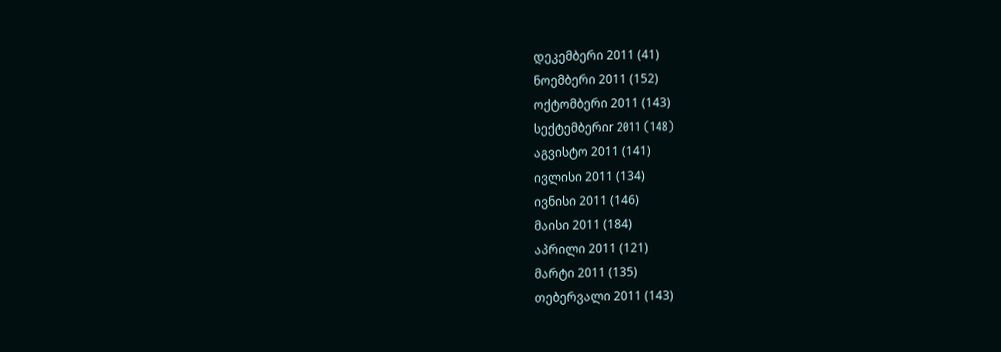დეკემბერი 2011 (41)
ნოემბერი 2011 (152)
ოქტომბერი 2011 (143)
სექტემბერიr 2011 (148)
აგვისტო 2011 (141)
ივლისი 2011 (134)
ივნისი 2011 (146)
მაისი 2011 (184)
აპრილი 2011 (121)
მარტი 2011 (135)
თებერვალი 2011 (143)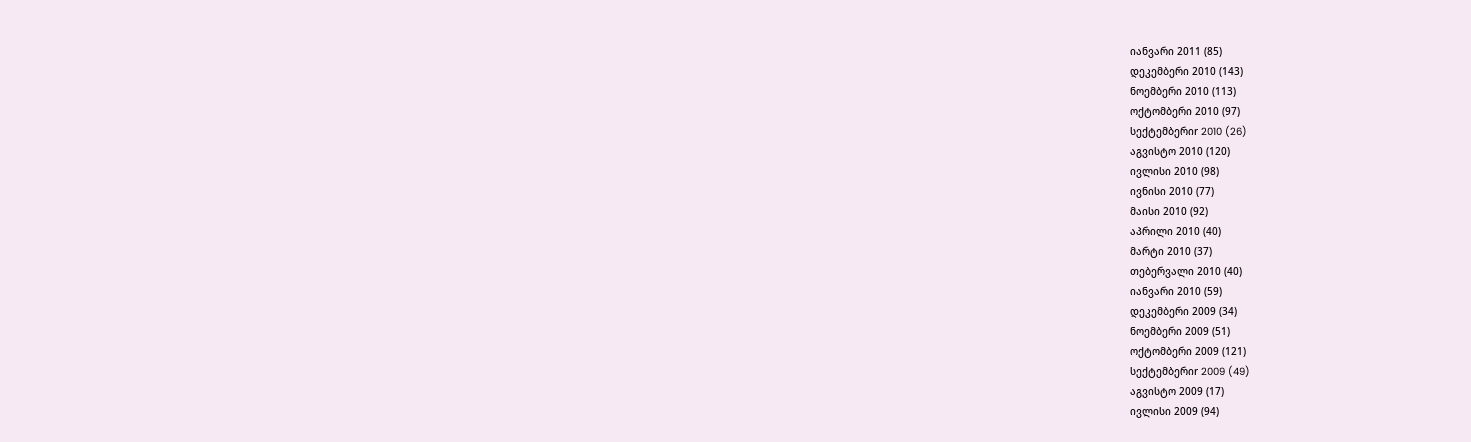იანვარი 2011 (85)
დეკემბერი 2010 (143)
ნოემბერი 2010 (113)
ოქტომბერი 2010 (97)
სექტემბერიr 2010 (26)
აგვისტო 2010 (120)
ივლისი 2010 (98)
ივნისი 2010 (77)
მაისი 2010 (92)
აპრილი 2010 (40)
მარტი 2010 (37)
თებერვალი 2010 (40)
იანვარი 2010 (59)
დეკემბერი 2009 (34)
ნოემბერი 2009 (51)
ოქტომბერი 2009 (121)
სექტემბერიr 2009 (49)
აგვისტო 2009 (17)
ივლისი 2009 (94)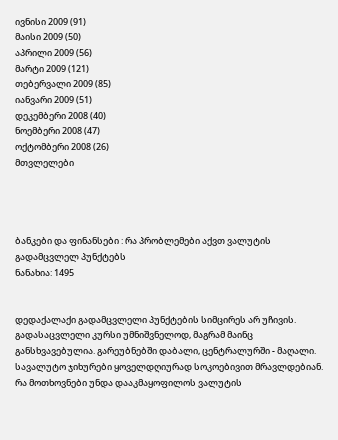ივნისი 2009 (91)
მაისი 2009 (50)
აპრილი 2009 (56)
მარტი 2009 (121)
თებერვალი 2009 (85)
იანვარი 2009 (51)
დეკემბერი 2008 (40)
ნოემბერი 2008 (47)
ოქტომბერი 2008 (26)
მთვლელები




ბანკები და ფინანსები : რა პრობლემები აქვთ ვალუტის გადამცვლელ პუნქტებს
ნანახია: 1495


დედაქალაქი გადამცვლელი პუნქტების სიმცირეს არ უჩივის. გადასაცვლელი კურსი უმნიშვნელოდ, მაგრამ მაინც განსხვავებულია. გარეუბნებში დაბალი, ცენტრალურში - მაღალი. სავალუტო ჯიხურები ყოველდღიურად სოკოებივით მრავლდებიან. რა მოთხოვნები უნდა დააკმაყოფილოს ვალუტის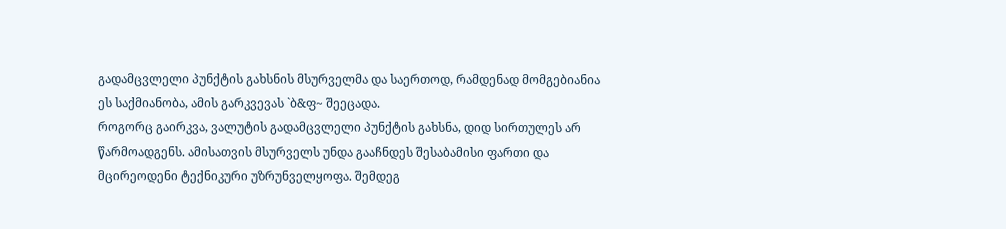გადამცვლელი პუნქტის გახსნის მსურველმა და საერთოდ, რამდენად მომგებიანია ეს საქმიანობა, ამის გარკვევას `ბ&ფ~ შეეცადა.
როგორც გაირკვა, ვალუტის გადამცვლელი პუნქტის გახსნა, დიდ სირთულეს არ წარმოადგენს. ამისათვის მსურველს უნდა გააჩნდეს შესაბამისი ფართი და მცირეოდენი ტექნიკური უზრუნველყოფა. შემდეგ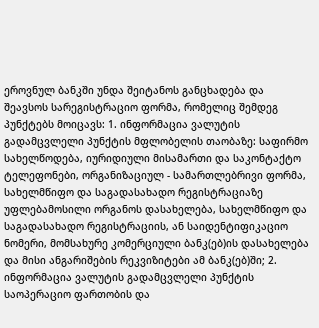ეროვნულ ბანკში უნდა შეიტანოს განცხადება და შეავსოს სარეგისტრაციო ფორმა, რომელიც შემდეგ პუნქტებს მოიცავს: 1. ინფორმაცია ვალუტის გადამცვლელი პუნქტის მფლობელის თაობაზე: საფირმო სახელწოდება, იურიდიული მისამართი და საკონტაქტო ტელეფონები, ორგანიზაციულ - სამართლებრივი ფორმა, სახელმწიფო და საგადასახადო რეგისტრაციაზე უფლებამოსილი ორგანოს დასახელება, სახელმწიფო და საგადასახადო რეგისტრაციის, ან საიდენტიფიკაციო ნომერი, მომსახურე კომერციული ბანკ(ებ)ის დასახელება და მისი ანგარიშების რეკვიზიტები ამ ბანკ(ებ)ში; 2. ინფორმაცია ვალუტის გადამცვლელი პუნქტის საოპერაციო ფართობის და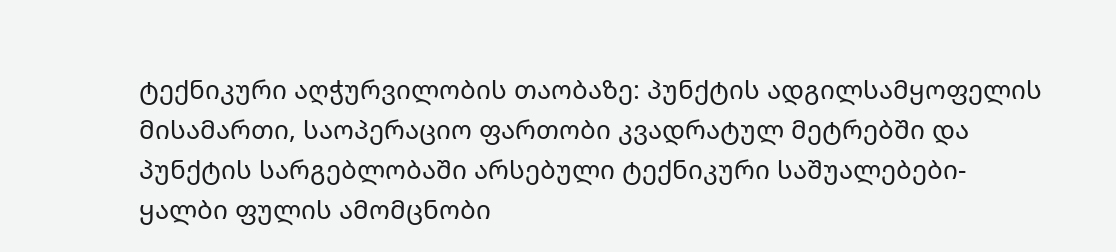ტექნიკური აღჭურვილობის თაობაზე: პუნქტის ადგილსამყოფელის მისამართი, საოპერაციო ფართობი კვადრატულ მეტრებში და პუნქტის სარგებლობაში არსებული ტექნიკური საშუალებები-ყალბი ფულის ამომცნობი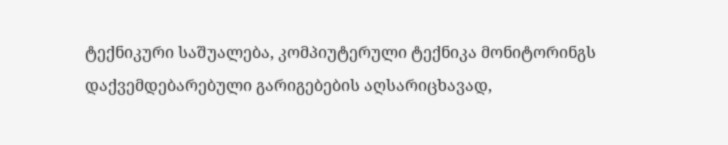ტექნიკური საშუალება, კომპიუტერული ტექნიკა მონიტორინგს დაქვემდებარებული გარიგებების აღსარიცხავად,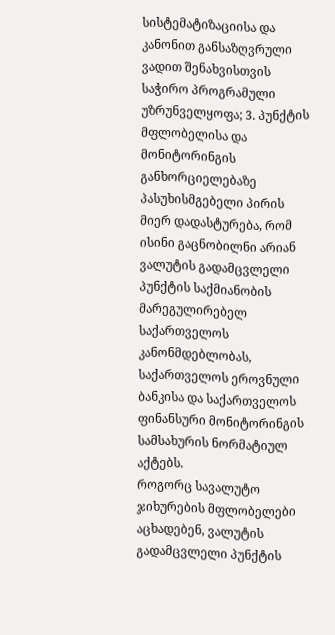სისტემატიზაციისა და კანონით განსაზღვრული ვადით შენახვისთვის საჭირო პროგრამული უზრუნველყოფა; 3. პუნქტის მფლობელისა და მონიტორინგის განხორციელებაზე პასუხისმგებელი პირის მიერ დადასტურება, რომ ისინი გაცნობილნი არიან ვალუტის გადამცვლელი პუნქტის საქმიანობის მარეგულირებელ საქართველოს კანონმდებლობას, საქართველოს ეროვნული ბანკისა და საქართველოს ფინანსური მონიტორინგის სამსახურის ნორმატიულ აქტებს.
როგორც სავალუტო ჯიხურების მფლობელები აცხადებენ, ვალუტის გადამცვლელი პუნქტის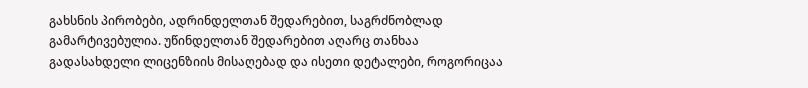გახსნის პირობები, ადრინდელთან შედარებით, საგრძნობლად გამარტივებულია. უწინდელთან შედარებით აღარც თანხაა გადასახდელი ლიცენზიის მისაღებად და ისეთი დეტალები, როგორიცაა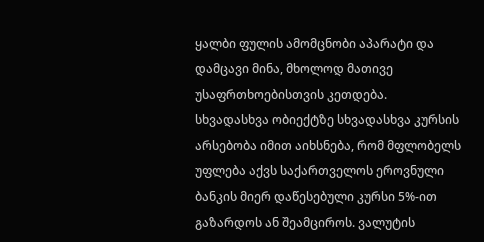ყალბი ფულის ამომცნობი აპარატი და დამცავი მინა, მხოლოდ მათივე უსაფრთხოებისთვის კეთდება.
სხვადასხვა ობიექტზე სხვადასხვა კურსის არსებობა იმით აიხსნება, რომ მფლობელს უფლება აქვს საქართველოს ეროვნული ბანკის მიერ დაწესებული კურსი 5%-ით გაზარდოს ან შეამციროს. ვალუტის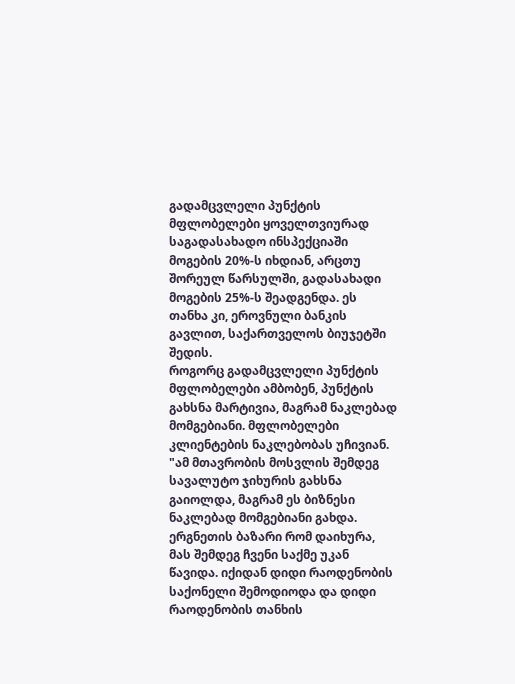გადამცვლელი პუნქტის მფლობელები ყოველთვიურად საგადასახადო ინსპექციაში მოგების 20%-ს იხდიან, არცთუ შორეულ წარსულში, გადასახადი მოგების 25%-ს შეადგენდა. ეს თანხა კი, ეროვნული ბანკის გავლით, საქართველოს ბიუჯეტში შედის.
როგორც გადამცვლელი პუნქტის მფლობელები ამბობენ, პუნქტის გახსნა მარტივია, მაგრამ ნაკლებად მომგებიანი. მფლობელები კლიენტების ნაკლებობას უჩივიან. "ამ მთავრობის მოსვლის შემდეგ სავალუტო ჯიხურის გახსნა გაიოლდა, მაგრამ ეს ბიზნესი ნაკლებად მომგებიანი გახდა. ერგნეთის ბაზარი რომ დაიხურა, მას შემდეგ ჩვენი საქმე უკან წავიდა. იქიდან დიდი რაოდენობის საქონელი შემოდიოდა და დიდი რაოდენობის თანხის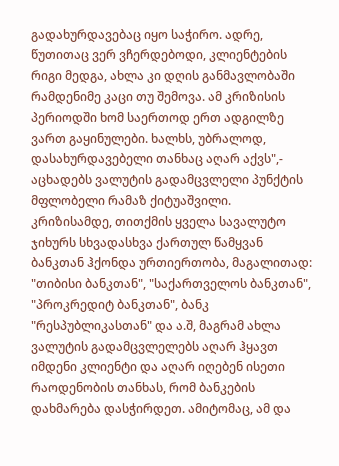გადახურდავებაც იყო საჭირო. ადრე, წუთითაც ვერ ვჩერდებოდი, კლიენტების რიგი მედგა, ახლა კი დღის განმავლობაში რამდენიმე კაცი თუ შემოვა. ამ კრიზისის პერიოდში ხომ საერთოდ ერთ ადგილზე ვართ გაყინულები. ხალხს, უბრალოდ, დასახურდავებელი თანხაც აღარ აქვს",- აცხადებს ვალუტის გადამცვლელი პუნქტის მფლობელი რამაზ ქიტუაშვილი.
კრიზისამდე, თითქმის ყველა სავალუტო ჯიხურს სხვადასხვა ქართულ წამყვან ბანკთან ჰქონდა ურთიერთობა, მაგალითად: "თიბისი ბანკთან", "საქართველოს ბანკთან", "პროკრედიტ ბანკთან", ბანკ "რესპუბლიკასთან" და ა.შ, მაგრამ ახლა ვალუტის გადამცვლელებს აღარ ჰყავთ იმდენი კლიენტი და აღარ იღებენ ისეთი რაოდენობის თანხას, რომ ბანკების დახმარება დასჭირდეთ. ამიტომაც, ამ და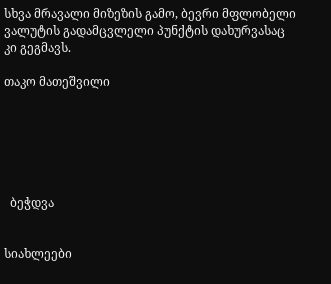სხვა მრავალი მიზეზის გამო, ბევრი მფლობელი ვალუტის გადამცვლელი პუნქტის დახურვასაც კი გეგმავს.

თაკო მათეშვილი






  ბეჭდვა


სიახლეები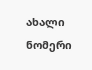ახალი ნომერი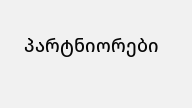პარტნიორები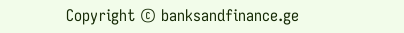Copyright © banksandfinance.ge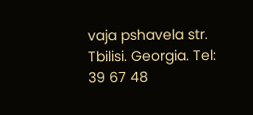vaja pshavela str. Tbilisi. Georgia. Tel: 39 67 48